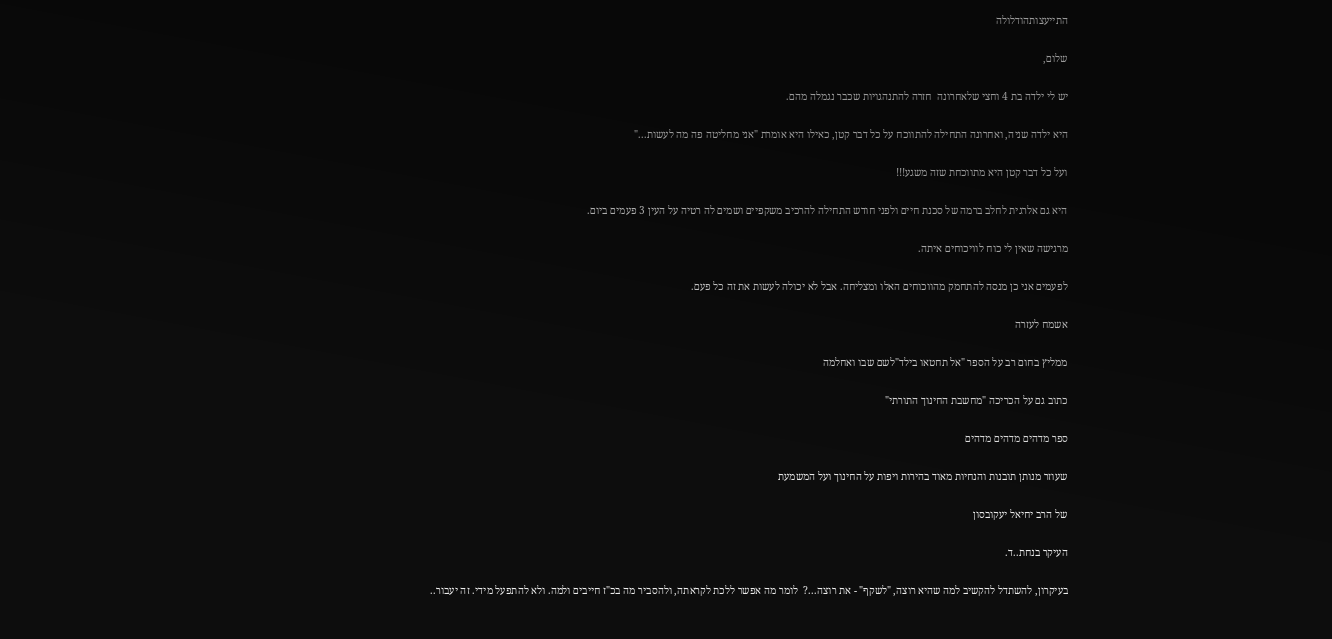התייעצותהודלולה

שלום,

יש לי ילדה בת 4 וחצי שלאחרונה  חזרה להתנהגויות שכבר נגמלה מהם.

היא ילדה שניה, ואחרונה התחילה להתווכח על כל דבר קטן, כאילו היא אומרת "אני מחליטה פה מה לעשות..."

ועל כל דבר קטן היא מתווכחת שזה משגע!!!

היא גם אלרגית לחלב ברמה של סכנת חיים ולפני חודש התחילה להרכיב משקפיים ושמים לה רטיה על העין 3 פעמים ביום.

מרגישה שאין לי כוח לוויכוחים איתה.

לפעמים אני כן מנסה להתחמק מהווכוחים האלו ומצליחה. אבל לא יכולה לעשות את זה כל פעם.

אשמח לעזרה

ממליץ בחום רב על הספר "אל תחטאו בילד"לשם שבו ואחלמה

כתוב גם על הכריכה "מחשבת החינוך התורתי"

ספר מדהים מדהים מדהים

שעוזר מנותן תובנות והנחיות מאוד בהירות ויפות על החינוך ועל המשמעת

של הרב יחיאל יעקובסון

העיקר בנחת..ד.

בעיקרון, להשתדל להקשיב למה שהיא רוצה, "לשקף" - את רוצה...?  לומר מה אפשר ללכת לקראתה, ולהסביר מה בכ"ז חייבים ולמה. ולא להתפעל מידי. זה יעבור..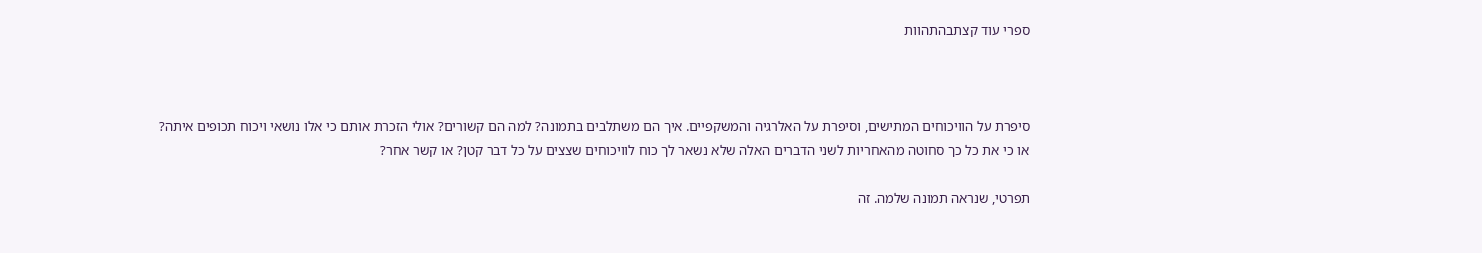ספרי עוד קצתבהתהוות



סיפרת על הוויכוחים המתישים, וסיפרת על האלרגיה והמשקפיים. איך הם משתלבים בתמונה? למה הם קשורים? אולי הזכרת אותם כי אלו נושאי ויכוח תכופים איתה? או כי את כל כך סחוטה מהאחריות לשני הדברים האלה שלא נשאר לך כוח לוויכוחים שצצים על כל דבר קטן? או קשר אחר?

תפרטי, שנראה תמונה שלמה. זה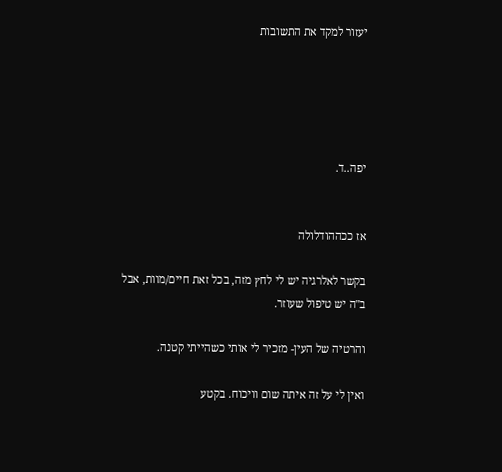יעזור למקד את התשובות





יפה..ד.


אז ככההודלולה

בקשר לאלרגיה יש לי לחץ מזה, בכל זאת חיים/מוות, אבל ב"ה יש טיפול שעוזר.

והרטיה של העין- מזכיר לי אותי כשהייתי קטנה.

ואין לי על זה איתה שום וויכוח. בקטע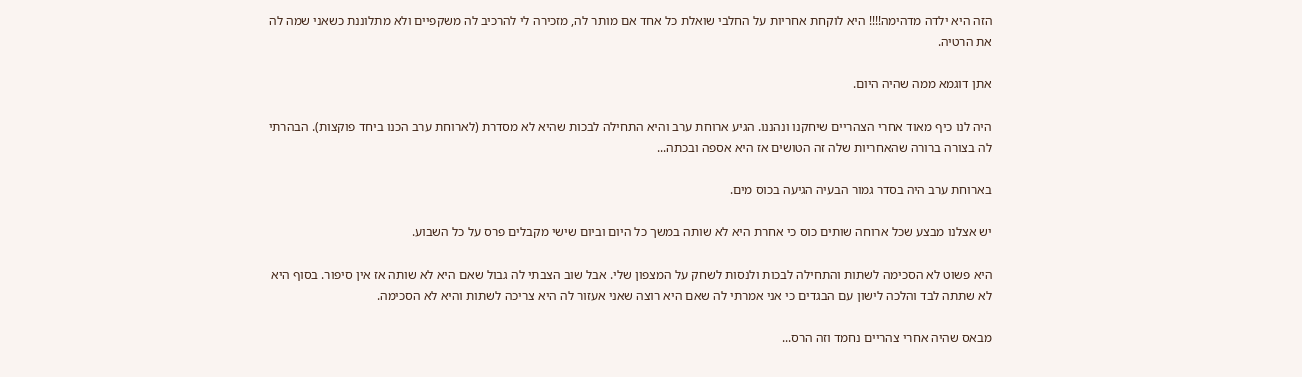הזה היא ילדה מדהימה!!!! היא לוקחת אחריות על החלבי שואלת כל אחד אם מותר לה, מזכירה לי להרכיב לה משקפיים ולא מתלוננת כשאני שמה לה את הרטיה.

אתן דוגמא ממה שהיה היום.

היה לנו כיף מאוד אחרי הצהריים שיחקנו ונהננו. הגיע ארוחת ערב והיא התחילה לבכות שהיא לא מסדרת (לארוחת ערב הכנו ביחד פוקצות). הבהרתי לה בצורה ברורה שהאחריות שלה זה הטושים אז היא אספה ובכתה...

בארוחת ערב היה בסדר גמור הבעיה הגיעה בכוס מים.

יש אצלנו מבצע שכל ארוחה שותים כוס כי אחרת היא לא שותה במשך כל היום וביום שישי מקבלים פרס על כל השבוע.

היא פשוט לא הסכימה לשתות והתחילה לבכות ולנסות לשחק על המצפון שלי. אבל שוב הצבתי לה גבול שאם היא לא שותה אז אין סיפור. בסוף היא לא שתתה לבד והלכה לישון עם הבגדים כי אני אמרתי לה שאם היא רוצה שאני אעזור לה היא צריכה לשתות והיא לא הסכימה.

מבאס שהיה אחרי צהריים נחמד וזה הרס...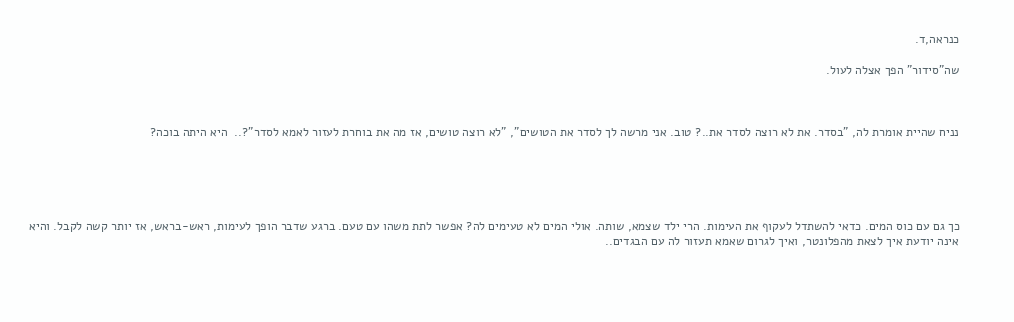כנראה,ד.

שה"סידור" הפך אצלה לעול.



נניח שהיית אומרת לה, "בסדר. את לא רוצה לסדר את..? טוב. אני מרשה לך לסדר את הטושים", "לא רוצה טושים, אז מה את בוחרת לעזור לאמא לסדר"?..  היא היתה בוכה?





כך גם עם כוס המים. כדאי להשתדל לעקוף את העימות. הרי ילד שצמא, שותה. אולי המים לא טעימים לה? אפשר לתת משהו עם טעם. ברגע שדבר הופך לעימות, ראש-בראש, אז יותר קשה לקבל. והיא אינה יודעת איך לצאת מהפלונטר, ואיך לגרום שאמא תעזור לה עם הבגדים..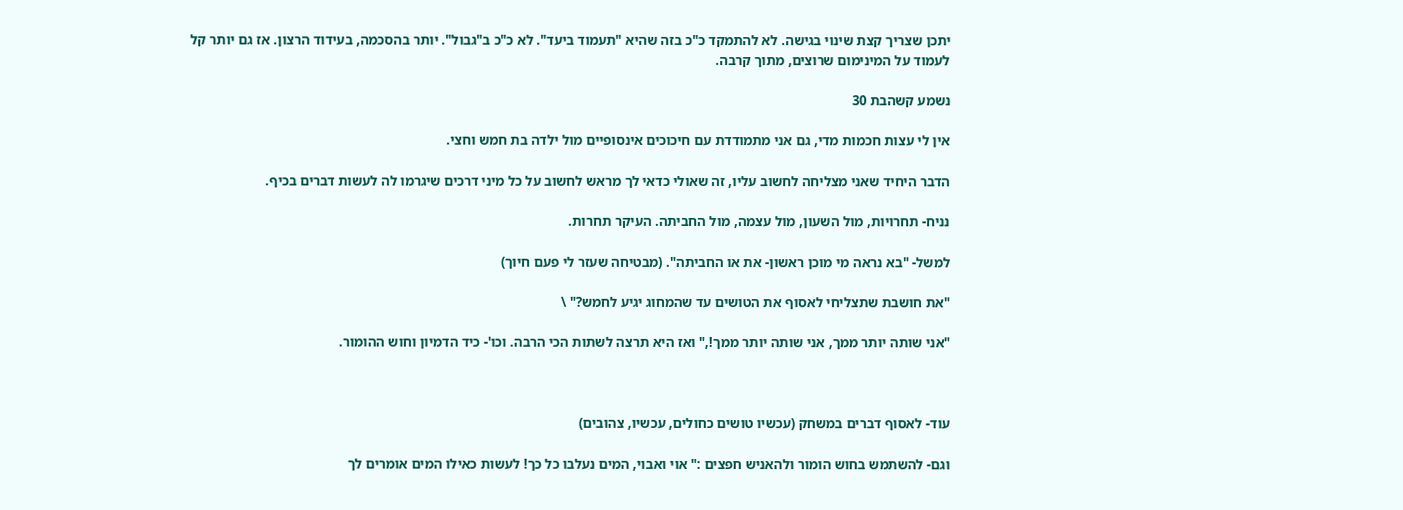יתכן שצריך קצת שינוי בגישה. לא להתמקד כ"כ בזה שהיא "תעמוד ביעד". לא כ"כ ב"גבול". יותר בהסכמה, בעידוד הרצון. אז גם יותר קל לעמוד על המינימום שרוצים, מתוך קרבה.

נשמע קשהבת 30

אין לי עצות חכמות מדי, גם אני מתמודדת עם חיכוכים אינסופיים מול ילדה בת חמש וחצי.

הדבר היחיד שאני מצליחה לחשוב עליו, זה שאולי כדאי לך מראש לחשוב על כל מיני דרכים שיגרמו לה לעשות דברים בכיף.

נניח- תחרויות, מול השעון, מול עצמה, מול החביתה. העיקר תחרות.

למשל- "בא נראה מי מוכן ראשון- את או החביתה". (מבטיחה שעזר לי פעם חיוך)

"את חושבת שתצליחי לאסוף את הטושים עד שהמחוג יגיע לחמש?" \

"אני שותה יותר ממך, אני שותה יותר ממך!," ואז היא תרצה לשתות הכי הרבה. וכו'- כיד הדמיון וחוש ההומור.



עוד- לאסוף דברים במשחק (עכשיו טושים כחולים, עכשיו, צהובים)

וגם- להשתמש בחוש הומור ולהאניש חפצים :" אוי ואבוי, המים נעלבו כל כך! לעשות כאילו המים אומרים לך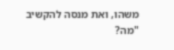משהו, ואת מנסה להקשיב "מה?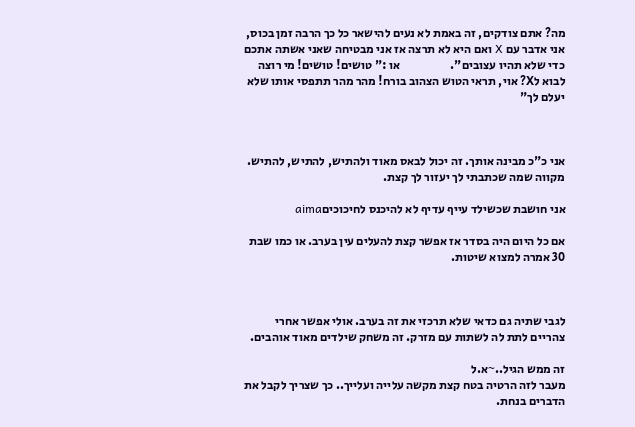מה? אתם צודקים, זה באמת לא נעים להישאר כל כך הרבה זמן בכוס, אני אדבר עם X ואם היא לא תרצה אז אני מבטיחה שאני אשתה אתכם כדי שלא תהיו עצובים".                     או :" טושים! טושים! מי רוצה לבוא לX? אוי, תראי הטוש הצהוב בורח! מהר מהר תתפסי אותו שלא יעלם לך"



אני כ"כ מבינה אותך. זה יכול לבאס מאוד ולהתיש, להתיש, להתיש. מקווה שמה שכתבתי לך יעזור לך קצת.

אני חושבת שכשילד עייף עדיף לא להיכנס לחיכוכיםaima

אם כל היום היה בסדר אז אפשר קצת להעלים עין בערב. או כמו שבת 30 אמרה למצוא שיטות.



לגבי שתיה גם כדאי שלא תרכזי את זה בערב. אולי אפשר אחרי צהריים לתת לה לשתות עם מזרק. זה משחק שילדים מאוד אוהבים.

זה ממש הגיל..~א.ל
מעבר לזה הרטיה בטח קצת מקשה עלייה ועלייך.. כך שצריך לקבל את הדברים בנחת.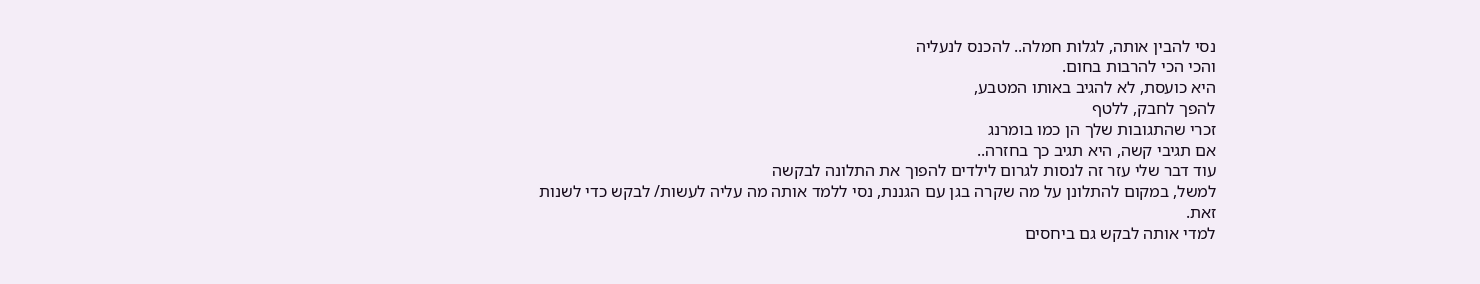נסי להבין אותה, לגלות חמלה.. להכנס לנעליה
והכי הכי להרבות בחום.
היא כועסת, לא להגיב באותו המטבע,
להפך לחבק, ללטף
זכרי שהתגובות שלך הן כמו בומרנג
אם תגיבי קשה, היא תגיב כך בחזרה..
עוד דבר שלי עזר זה לנסות לגרום לילדים להפוך את התלונה לבקשה
למשל, במקום להתלונן על מה שקרה בגן עם הגננת, נסי ללמד אותה מה עליה לעשות/ לבקש כדי לשנות זאת.
למדי אותה לבקש גם ביחסים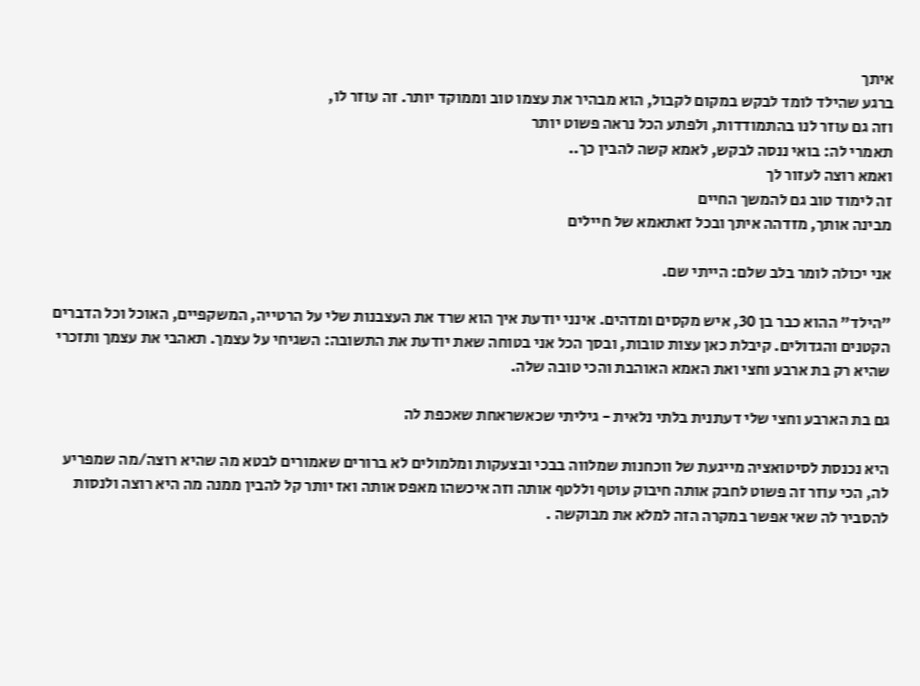איתך
ברגע שהילד לומד לבקש במקום לקבול, הוא מבהיר את עצמו טוב וממוקד יותר. זה עוזר לו,
וזה גם עוזר לנו בהתמודדות, ולפתע הכל נראה פשוט יותר
תאמרי לה: בואי ננסה לבקש, לאמא קשה להבין כך..
ואמא רוצה לעזור לך
זה לימוד טוב גם להמשך החיים
מבינה אותך, מזדהה איתך ובכל זאתאמא של חיילים

אני יכולה לומר בלב שלם: הייתי שם.

"הילד" ההוא כבר בן 30, איש מקסים ומדהים. אינני יודעת איך הוא שרד את העצבנות שלי על הרטייה, המשקפיים, האוכל וכל הדברים הקטנים והגדולים. קיבלת כאן עצות טובות, ובסך הכל אני בטוחה שאת יודעת את התשובה: השגיחי על עצמך. תאהבי את עצמך ותזכרי שהיא רק בת ארבע וחצי ואת האמא האוהבת והכי טובה שלה.

גם בת הארבע וחצי שלי דעתנית בלתי נלאית - גיליתי שכאשראחת שאכפת לה

היא נכנסת לסיטואציה מייגעת של ווכחנות שמלווה בבכי ובצעקות ומלמולים לא ברורים שאמורים לבטא מה שהיא רוצה/מה שמפריע לה, הכי עוזר זה פשוט לחבק אותה חיבוק עוטף וללטף אותה וזה איכשהו מאפס אותה ואז יותר קל להבין ממנה מה היא רוצה ולנסות להסביר לה שאי אפשר במקרה הזה למלא את מבוקשה .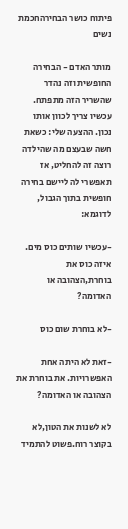פיתוח כושר הבחירהחכמת נשים

מותר האדם - הבחירה החופשית וזה נהדר שהשריר הזה מתפתח. עכשיו צריך לכוון אותו נכון. ההצעה שלי: כשאת חשה שבעצם מה שהילדה רוצה זה להחליט, אז תאפשרי לה ליישם בחירה חופשית בתוך הגבול, לדוגמא:

-עכשיו שותים כוס מים. איזה כוס את בוחרת,הצהובה או האדומה?

-לא בוחרת שום כוס

-זאת לא היתה אחת האפשרויות. את בוחרת את הצהובה או האדומה?

לא לשנות את הטון,לא בקוצר רוח.פשוט להתמיד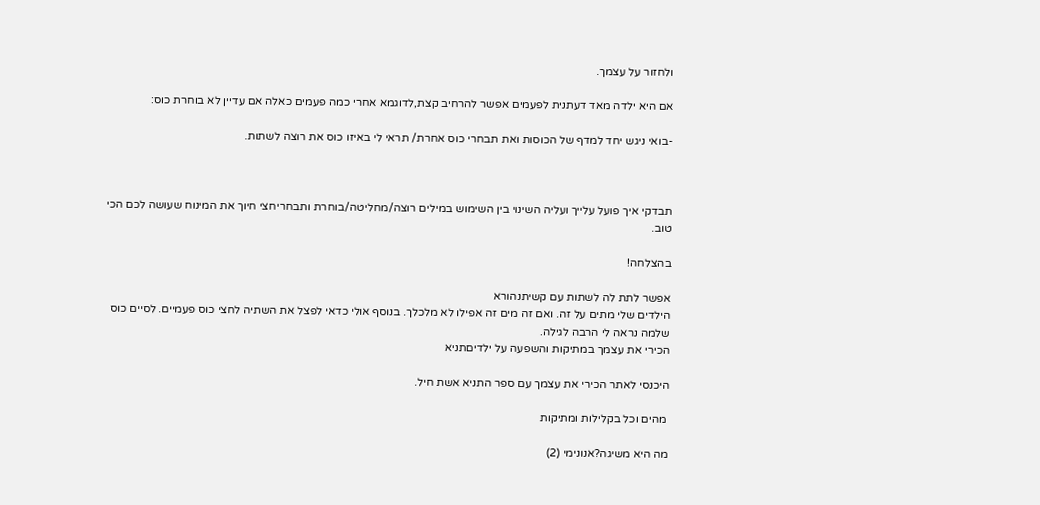ולחזור על עצמך.

אם היא ילדה מאד דעתנית לפעמים אפשר להרחיב קצת,לדוגמא אחרי כמה פעמים כאלה אם עדיין לא בוחרת כוס:

-בואי ניגש יחד למדף של הכוסות ואת תבחרי כוס אחרת/ תראי לי באיזו כוס את רוצה לשתות.



תבדקי איך פועל עלייך ועליה השינוי בין השימוש במילים רוצה/מחליטה/בוחרת ותבחריחצי חיוך את המינוח שעושה לכם הכי טוב.

בהצלחה!

אפשר לתת לה לשתות עם קשיתנהורא
הילדים שלי מתים על זה. ואם זה מים זה אפילו לא מלכלך. בנוסף אולי כדאי לפצל את השתיה לחצי כוס פעמיים. לסיים כוס שלמה נראה לי הרבה לגילה.
הכירי את עצמך במתיקות והשפעה על ילדיםתניא

היכנסי לאתר הכירי את עצמך עם ספר התניא אשת חיל.

 מהים וכל בקלילות ומתיקות

מה היא משיגה?אנונימי (2)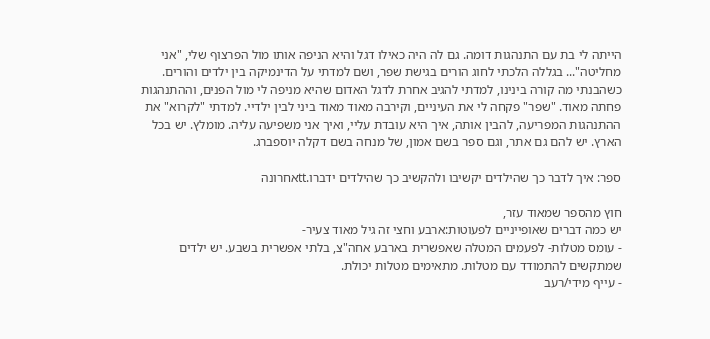הייתה לי בת עם התנהגות דומה. גם לה היה כאילו דגל והיא הניפה אותו מול הפרצוף שלי, "אני מחליטה"... בגללה הלכתי לחוג הורים בגישת שפר, ושם למדתי על הדינמיקה בין ילדים והורים. כשהבנתי מה קורה בינינו, למדתי להגיב אחרת לדגל האדום שהיא מניפה לי מול הפנים, וההתנהגות פחתה מאוד. "שפר" פקחה לי את העיניים, וקירבה מאוד מאוד ביני לבין ילדיי. למדתי "לקרוא" את ההתנהגות המפריעה, להבין אותה, איך היא עובדת עליי, ואיך אני משפיעה עליה. מומלץ. יש בכל הארץ. יש להם גם אתר, וגם ספר בשם אמון, של מנחה בשם דקלה יוספברג.

ספר: איך לדבר כך שהילדים יקשיבו ולהקשיב כך שהילדים ידברו.ttאחרונה

חוץ מהספר שמאוד עזר,
יש כמה דברים שאופייניים לפעוטות:ארבע וחצי זה גיל מאוד צעיר-
- עומס מטלות- לפעמים המטלה שאפשרית בארבע אחה"צ, בלתי אפשרית בשבע. יש ילדים שמתקשים להתמודד עם מטלות. מתאימים מטלות יכולת.
- עייף מידי/רעב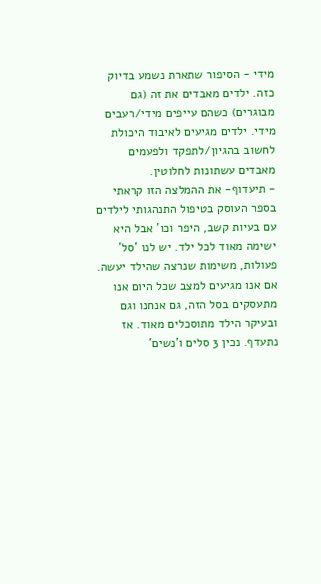מידי - הסיפור שתארת נשמע בדיוק כזה. ילדים מאבדים את זה (גם מבוגרים) כשהם עייפים מידי/רעבים מידי. ילדים מגיעים לאיבוד היכולת לחשוב בהגיון/לתפקד ולפעמים מאבדים עשתונות לחלוטין.
- תיעדוף- את ההמלצה הזו קראתי בספר העוסק בטיפול התנהגותי לילדים עם בעיות קשב, היפר וכו' אבל היא ישימה מאוד לכל ילד. יש לנו 'סל' פעולות, משימות שנרצה שהילד יעשה. אם אנו מגיעים למצב שכל היום אנו מתעסקים בסל הזה, גם אנחנו וגם ובעיקר הילד מתוסכלים מאוד. אז נתעדף. נכין 3 סלים ו'נשים'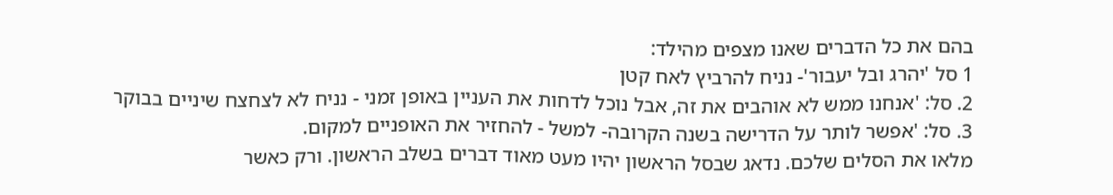בהם את כל הדברים שאנו מצפים מהילד:
1 סל 'יהרג ובל יעבור'- נניח להרביץ לאח קטן
2. סל: 'אנחנו ממש לא אוהבים את זה, אבל נוכל לדחות את העניין באופן זמני - נניח לא לצחצח שיניים בבוקר
3. סל: 'אפשר לותר על הדרישה בשנה הקרובה- למשל - להחזיר את האופניים למקום.
מלאו את הסלים שלכם. נדאג שבסל הראשון יהיו מעט מאוד דברים בשלב הראשון. ורק כאשר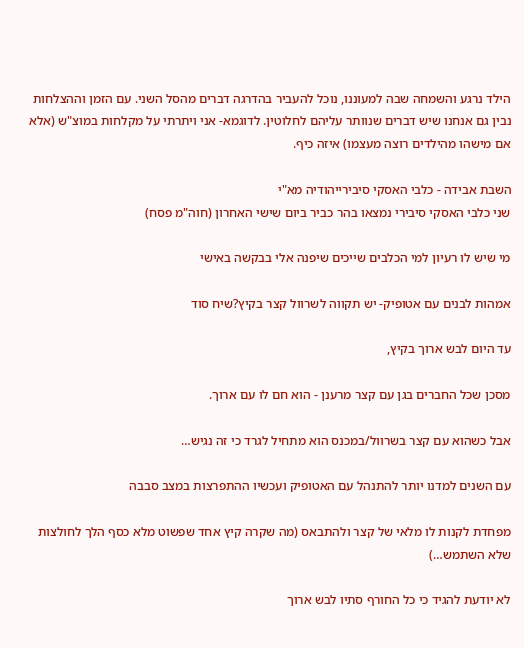הילד נרגע והשמחה שבה למעוננו, נוכל להעביר בהדרגה דברים מהסל השני. עם הזמן וההצלחות נבין גם אנחנו שיש דברים שנוותר עליהם לחלוטין. לדוגמא- אני ויתרתי על מקלחות במוצ"ש (אלא אם מישהו מהילדים רוצה מעצמו) איזה כיף.

השבת אבידה - כלבי האסקי סיבירייהודיה מא"י
שני כלבי האסקי סיבירי נמצאו בהר כביר ביום שישי האחרון (חוה"מ פסח)

מי שיש לו רעיון למי הכלבים שייכים שיפנה אלי בבקשה באישי

אמהות לבנים עם אטופיק- יש תקווה לשרוול קצר בקיץ?שיח סוד

עד היום לבש ארוך בקיץ,

מסכן שכל החברים בגן עם קצר מרענן - הוא חם לו עם ארוך.

אבל כשהוא עם קצר בשרוול/במכנס הוא מתחיל לגרד כי זה נגיש…

עם השנים למדנו יותר להתנהל עם האטופיק ועכשיו ההתפרצות במצב סבבה

מפחדת לקנות לו מלאי של קצר ולהתבאס (מה שקרה קיץ אחד שפשוט מלא כסף הלך לחולצות שלא השתמש…)

לא יודעת להגיד כי כל החורף סתיו לבש ארוך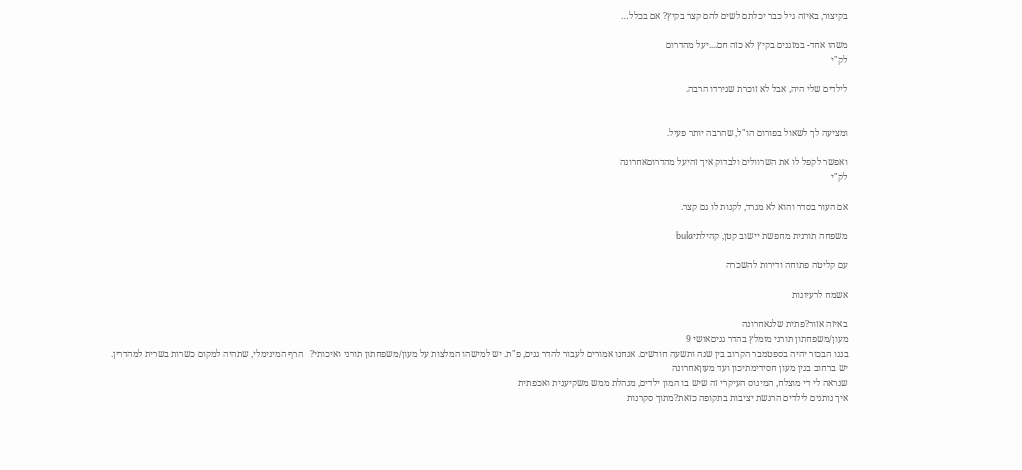בקיצור, באיזה גיל כבר יכלתם לשים להם קצר בקיץ? אם בכלל…

משהו אחד- במזגנים בקיץ לא כזה חם....יעל מהדרום
לק"י

לילדים שלי היה, אבל לא זוכרת שגירדו הרבה.


ומציעה לך לשאול בפורום הו"ל, שהרבה יותר פעיל.

ואפשר לקפל לו את השרוולים ולבדוק איך זהיעל מהדרוםאחרונה
לק"י

אם העור בסדר והוא לא מגרד, לקנות לו גם קצר.

משפחה תורנית מחפשת יישוב קטן, קהילתיbula

עם קליטה פתוחה ודירות להשכרה

אשמח לרעיונות

באיזה אזור?פתית שלגאחרונה
מעון/משפחתון תורני מומלץ בהדר גניםאושי 9
בננו הבכור יהיה בספטמבר הקרוב בין שנה ותשעה חודשים. אנחנו אמורים לעבור להדר גנים, פ"ת. יש למישהו המלצות על מעון/משפחתון תורני ואיכותי?   הרף המינימלי, שתהיה למקום כשרות בשרית למהדרין.
יש ברחוב בגין מעון חסידימתיכון ועד מעוןאחרונה
שנראה לי די מוצלח, המינוס העיקרי זה שיש בו המון ילדים, מנהלת ממש משקיענית ואכפתית
איך נותנים לילדים הרגשת יציבות בתקופה כזאת?מתוך סקרנות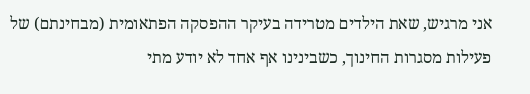אני מרגיש, שאת הילדים מטרידה בעיקר ההפסקה הפתאומית (מבחינתם) של פעילות מסגרות החינוך, כשבינינו אף אחד לא יודע מתי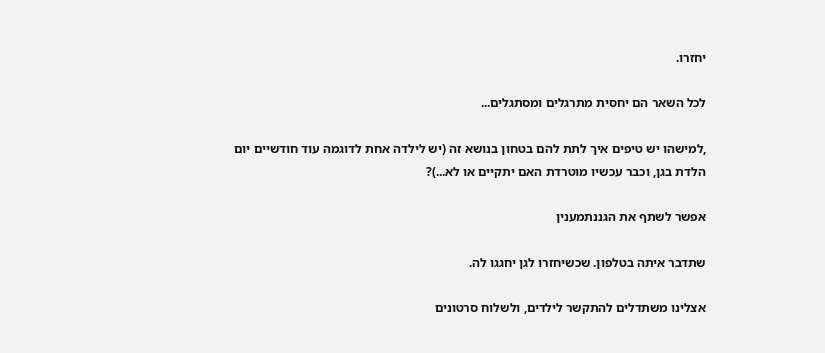יחזרו.

לכל השאר הם יחסית מתרגלים ומסתגלים...

,למישהו יש טיפים איך לתת להם בטחון בנושא זה (יש לילדה אחת לדוגמה עוד חודשיים יום הלדת בגן, וכבר עכשיו מוטרדת האם יתקיים או לא...)?

אפשר לשתף את הגננתמענין

שתדבר איתה בטלפון. שכשיחזרו לגן יחגגו לה.

אצלינו משתדלים להתקשר לילדים, ולשלוח סרטונים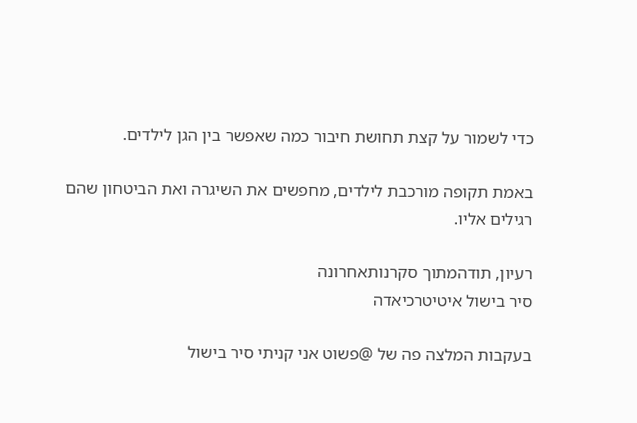כדי לשמור על קצת תחושת חיבור כמה שאפשר בין הגן לילדים.

באמת תקופה מורכבת לילדים, מחפשים את השיגרה ואת הביטחון שהם רגילים אליו.

רעיון, תודהמתוך סקרנותאחרונה
סיר בישול איטיטרכיאדה

בעקבות המלצה פה של @פשוט אני קניתי סיר בישול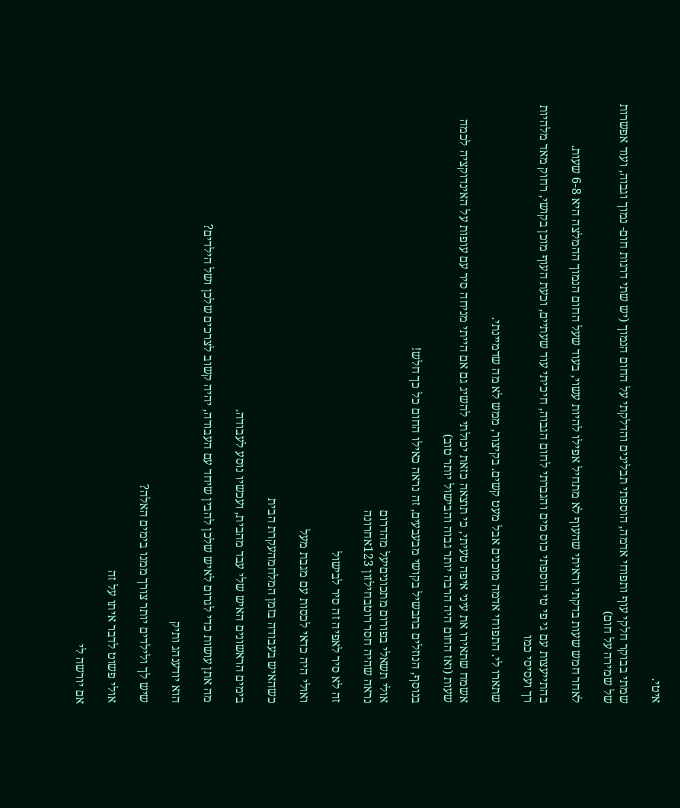איטי.

שמתי בבוקר חלקי עוף ותפוחי אדמה, הוספתי תבלינים והדלקתי על החום הנמוך (יש שתי דרגות חום- נמוך וגבוה, ועוד אפשרות של שמירה על חום)

לאחר חמש שעות בדקתי וראיתי שהעוף לא מתחיל אפילו להיות עשוי, בעוד שעל החום הנמוך ההמלצה היא 6-8 שעות.

בהתייעצות עם גי פי טי הוספתי כוס מים והגברתי לחום הגבוה, חיכיתי עוד שעתיים, וכעת העוף מוכן בקושי, רחוק מאד מלהיות רך ועסיסי כמו

שתארו לי. התפוחי אדמה מוכנים אבל מעט קשים. בקיצור, ממש לא מה שדמיינתי.

אשמח שתאירו את עיני איפה טעיתי, כי תוצאה כזאת יכולתי להשיג גם אם הייתי מניחה סיר עם עופות על האינדוקציה לכמה שעות (ואז החום היה הרבה יותר גבוה והבישול יותר טוב)

בנוסף, הנוזלים בתבשיל בקושי מבעבעים, זה נראה כאילו החום כל כך חלש!

אולי תשאלי בפורום מתכוניםיעל מהדרום
נראה שהיה חסר רוטבחילזון 123אחרונה

זה לא סיר לאפיה זה סיר לבישול

ואולי היה כדאי לכסות עם מגבת מעל

כשהאיש בעבודה בזמן המלחמהעקרת הבית

בימים הראשונים האיש שלי עבד מהבית, ועכשיו נוסע לעבודה.

מה אתן עושות כדי לגרום לאיש שלכן להבין שיחד עם העבודה, יהיה קשוב לצרכים שלכן ושל הילדים?

הוא יודענהג ותיק

שיש לך ולילדים יותר צורך ממנו בימים האלה?

אולי פשוט לדבר איתו על זה

אם יורשה לי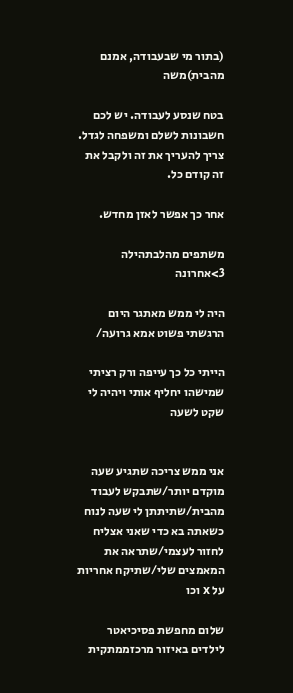(בתור מי שבעבודה, אמנם מהבית)משה

בטח שנסע לעבודה. יש לכם חשבונות לשלם ומשפחה לגדל. צריך להעריך את זה ולקבל את זה קודם כל.

אחר כך אפשר לאזן מחדש.

משתפים מהלבתהילה 3>אחרונה

היה לי ממש מאתגר היום הרגשתי פשוט אמא גרועה/

הייתי כל כך עייפה ורק רציתי שמישהו יחליף אותי ויהיה לי שקט לשעה


אני ממש צריכה שתגיע שעה מוקדם יותר/שתבקש לעבוד מהבית/שתיתתן לי שעה לנוח כשאתה בא כדי שאני אצליח לחזור לעצמי/שתראה את המאמצים שלי/שתיקח אחריות על x וכו

שלום מחפשת פסיכיאטר לילדים באיזור מרכזממתקית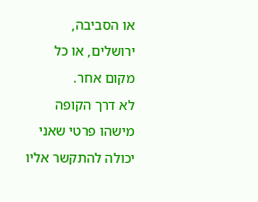או הסביבה, ירושלים, או כל מקום אחר.
לא דרך הקופה
מישהו פרטי שאני יכולה להתקשר אליו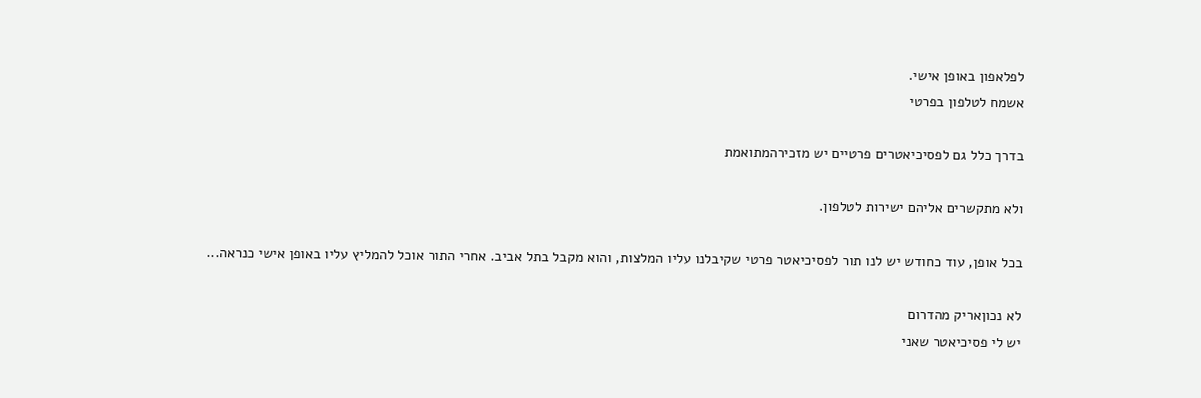לפלאפון באופן אישי.
אשמח לטלפון בפרטי

בדרך כלל גם לפסיכיאטרים פרטיים יש מזכירהמתואמת

ולא מתקשרים אליהם ישירות לטלפון.

בכל אופן, עוד כחודש יש לנו תור לפסיכיאטר פרטי שקיבלנו עליו המלצות, והוא מקבל בתל אביב. אחרי התור אוכל להמליץ עליו באופן אישי כנראה...

לא נכוןאריק מהדרום
יש לי פסיכיאטר שאני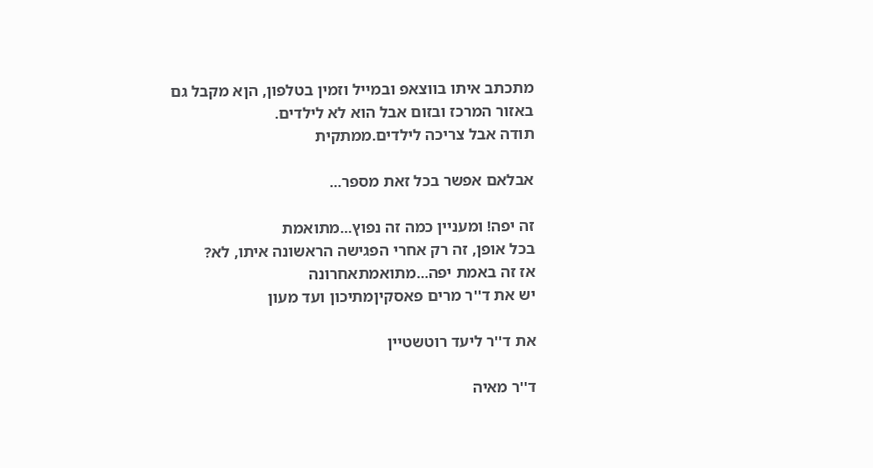מתכתב איתו בווצאפ ובמייל וזמין בטלפון, הןא מקבל גם באזור המרכז ובזום אבל הוא לא לילדים.
תודה אבל צריכה לילדים.ממתקית

אבלאם אפשר בכל זאת מספר...

זה יפה! ומעניין כמה זה נפוץ...מתואמת
בכל אופן, זה רק אחרי הפגישה הראשונה איתו, לא?
אז זה באמת יפה...מתואמתאחרונה
יש את ד''ר מרים פאסקיןמתיכון ועד מעון

את ד''ר ליעד רוטשטיין

ד''ר מאיה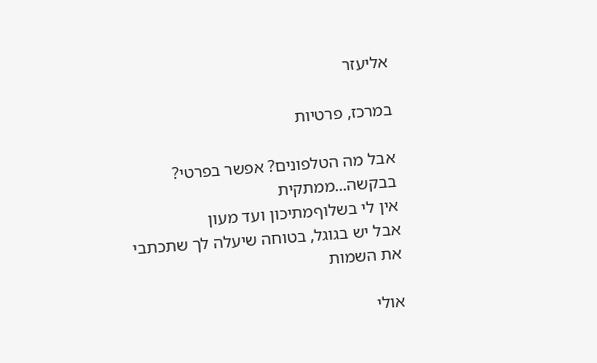אליעזר

במרכז, פרטיות

אבל מה הטלפונים? אפשר בפרטי? בבקשה...ממתקית
אין לי בשלוףמתיכון ועד מעון
אבל יש בגוגל, בטוחה שיעלה לך שתכתבי את השמות

אולי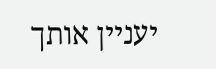יעניין אותך